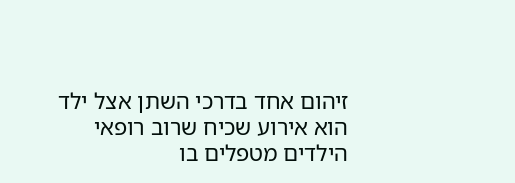זיהום אחד בדרכי השתן אצל ילד הוא אירוע שכיח שרוב רופאי הילדים מטפלים בו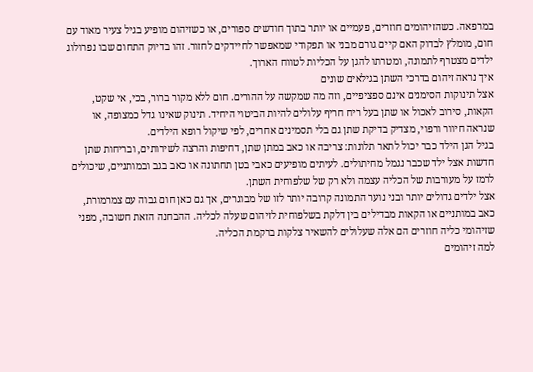במרפאה. כשהזיהומים חוזרים, פעמיים או יותר בתוך חודשים ספורים, או כשזיהום מופיע בגיל צעיר מאוד עם חום, מומלץ לבדוק האם קיים גורם מבני או תפקודי שמאפשר לחיידקים לחזור. זהו בדיוק התחום שבו נפרולוג ילדים מצטרף לתמונה, ומטרתו להגן על הכליות לטווח הארוך.
איך נראה זיהום בדרכי השתן בגילאים שונים
אצל תינוקות הסימנים אינם ספציפיים, וזה מה שמקשה על ההורים. חום ללא מקור ברור, בכי, אי שקט, הקאות, סירוב לאכול או שתן בעל ריח חריף עלולים להיות הביטוי היחיד. תינוק שאינו גדל כמצופה, או שנראה חיוור ורפוי, מצדיק בדיקת שתן גם בלי תסמינים אחרים, לפי שיקול רופא הילדים.
בגיל הגן הילד כבר יכול לתאר תלונות: צריבה או כאב במתן שתן, דחיפות והרצה לשירותים, ובריחות שתן חדשות אצל ילד שכבר נגמל מחיתולים. לעיתים מופיעים כאבי בטן תחתונה או כאב בגב ובמותניים, שיכולים לרמז על מעורבות של הכליה עצמה ולא רק של שלפוחית השתן.
אצל ילדים גדולים יותר ובני נוער התמונה קרובה יותר לזו של מבוגרים, אך גם כאן חום גבוה עם צמרמורת, כאב במותניים או הקאות מבדילים בין דלקת בשלפוחית לזיהום שעלה לכליה. ההבחנה הזאת חשובה, מפני שזיהומי כליה חוזרים הם אלה שעלולים להשאיר צלקות ברקמת הכליה.
למה זיהומים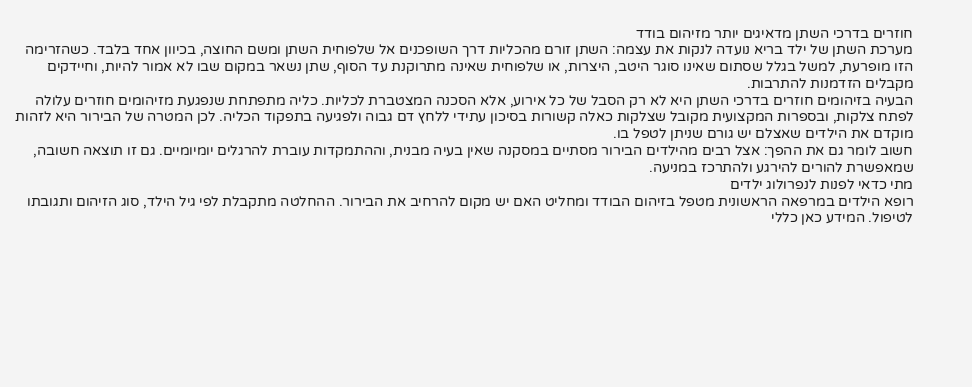חוזרים בדרכי השתן מדאיגים יותר מזיהום בודד
מערכת השתן של ילד בריא נועדה לנקות את עצמה: השתן זורם מהכליות דרך השופכנים אל שלפוחית השתן ומשם החוצה, בכיוון אחד בלבד. כשהזרימה הזו מופרעת, למשל בגלל שסתום שאינו סוגר היטב, היצרות, או שלפוחית שאינה מתרוקנת עד הסוף, שתן נשאר במקום שבו לא אמור להיות, וחיידקים מקבלים הזדמנות להתרבות.
הבעיה בזיהומים חוזרים בדרכי השתן היא לא רק הסבל של כל אירוע, אלא הסכנה המצטברת לכליות. כליה מתפתחת שנפגעת מזיהומים חוזרים עלולה לפתח צלקות, ובספרות המקצועית מקובל שצלקות כאלה קשורות בסיכון עתידי ללחץ דם גבוה ולפגיעה בתפקוד הכליה. לכן המטרה של הבירור היא לזהות מוקדם את הילדים שאצלם יש גורם שניתן לטפל בו.
חשוב לומר גם את ההפך: אצל רבים מהילדים הבירור מסתיים במסקנה שאין בעיה מבנית, וההתמקדות עוברת להרגלים יומיומיים. גם זו תוצאה חשובה, שמאפשרת להורים להירגע ולהתרכז במניעה.
מתי כדאי לפנות לנפרולוג ילדים
רופא הילדים במרפאה הראשונית מטפל בזיהום הבודד ומחליט האם יש מקום להרחיב את הבירור. ההחלטה מתקבלת לפי גיל הילד, סוג הזיהום ותגובתו לטיפול. המידע כאן כללי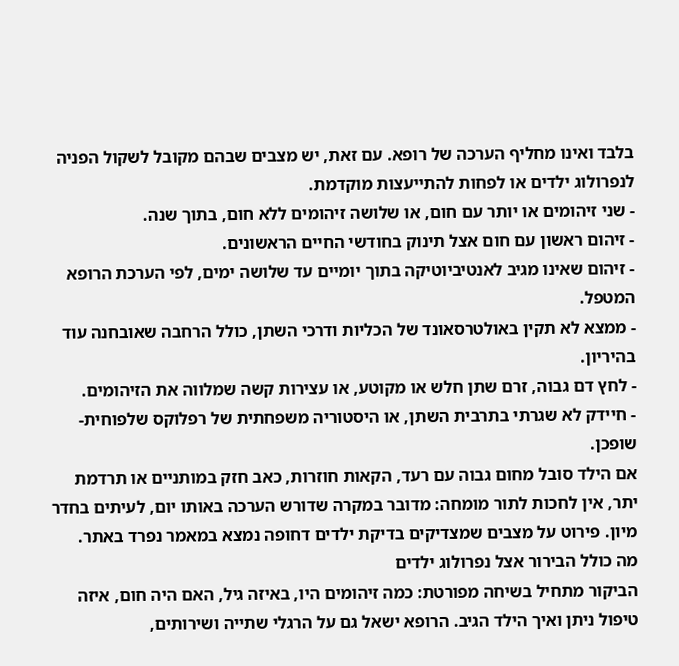בלבד ואינו מחליף הערכה של רופא. עם זאת, יש מצבים שבהם מקובל לשקול הפניה לנפרולוג ילדים או לפחות להתייעצות מוקדמת.
- שני זיהומים או יותר עם חום, או שלושה זיהומים ללא חום, בתוך שנה.
- זיהום ראשון עם חום אצל תינוק בחודשי החיים הראשונים.
- זיהום שאינו מגיב לאנטיביוטיקה בתוך יומיים עד שלושה ימים, לפי הערכת הרופא המטפל.
- ממצא לא תקין באולטרסאונד של הכליות ודרכי השתן, כולל הרחבה שאובחנה עוד בהיריון.
- לחץ דם גבוה, זרם שתן חלש או מקוטע, או עצירות קשה שמלווה את הזיהומים.
- חיידק לא שגרתי בתרבית השתן, או היסטוריה משפחתית של רפלוקס שלפוחית-שופכן.
אם הילד סובל מחום גבוה עם רעד, הקאות חוזרות, כאב חזק במותניים או תרדמת יתר, אין לחכות לתור מומחה: מדובר במקרה שדורש הערכה באותו יום, לעיתים בחדר מיון. פירוט על מצבים שמצדיקים בדיקת ילדים דחופה נמצא במאמר נפרד באתר.
מה כולל הבירור אצל נפרולוג ילדים
הביקור מתחיל בשיחה מפורטת: כמה זיהומים היו, באיזה גיל, האם היה חום, איזה טיפול ניתן ואיך הילד הגיב. הרופא ישאל גם על הרגלי שתייה ושירותים,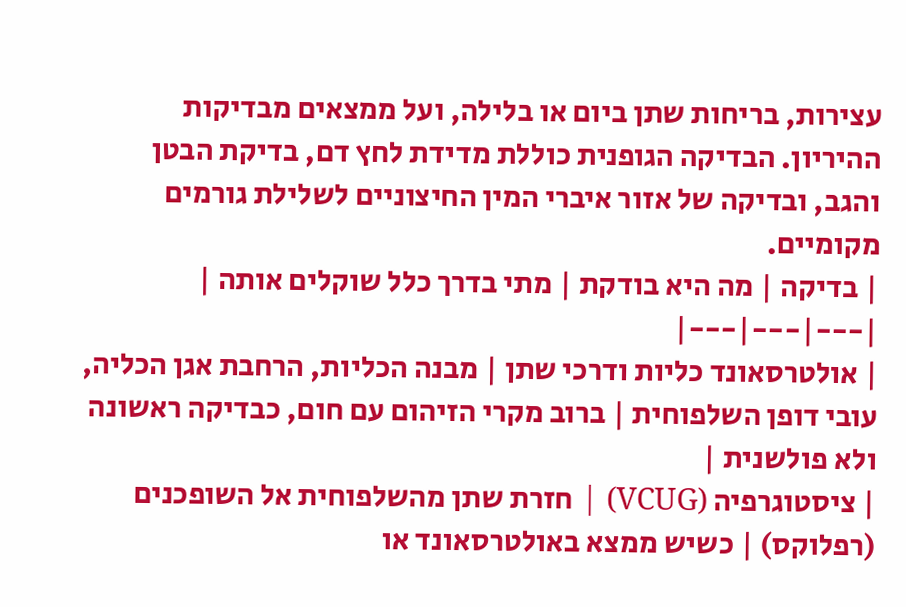עצירות, בריחות שתן ביום או בלילה, ועל ממצאים מבדיקות ההיריון. הבדיקה הגופנית כוללת מדידת לחץ דם, בדיקת הבטן והגב, ובדיקה של אזור איברי המין החיצוניים לשלילת גורמים מקומיים.
| בדיקה | מה היא בודקת | מתי בדרך כלל שוקלים אותה |
|---|---|---|
| אולטרסאונד כליות ודרכי שתן | מבנה הכליות, הרחבת אגן הכליה, עובי דופן השלפוחית | ברוב מקרי הזיהום עם חום, כבדיקה ראשונה ולא פולשנית |
| ציסטוגרפיה (VCUG) | חזרת שתן מהשלפוחית אל השופכנים (רפלוקס) | כשיש ממצא באולטרסאונד או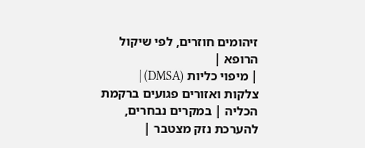זיהומים חוזרים, לפי שיקול הרופא |
| מיפוי כליות (DMSA) | צלקות ואזורים פגועים ברקמת הכליה | במקרים נבחרים, להערכת נזק מצטבר |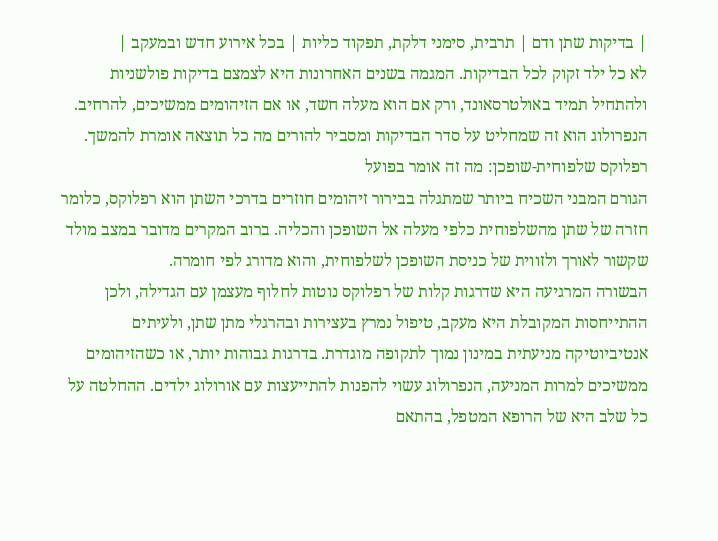| בדיקות שתן ודם | תרבית, סימני דלקת, תפקוד כליות | בכל אירוע חדש ובמעקב |
לא כל ילד זקוק לכל הבדיקות. המגמה בשנים האחרונות היא לצמצם בדיקות פולשניות ולהתחיל תמיד באולטרסאונד, ורק אם הוא מעלה חשד, או אם הזיהומים ממשיכים, להרחיב. הנפרולוג הוא זה שמחליט על סדר הבדיקות ומסביר להורים מה כל תוצאה אומרת להמשך.
רפלוקס שלפוחית-שופכן: מה זה אומר בפועל
הגורם המבני השכיח ביותר שמתגלה בבירור זיהומים חוזרים בדרכי השתן הוא רפלוקס, כלומר חזרה של שתן מהשלפוחית כלפי מעלה אל השופכן והכליה. ברוב המקרים מדובר במצב מולד שקשור לאורך ולזווית של כניסת השופכן לשלפוחית, והוא מדורג לפי חומרה.
הבשורה המרגיעה היא שדרגות קלות של רפלוקס נוטות לחלוף מעצמן עם הגדילה, ולכן ההתייחסות המקובלת היא מעקב, טיפול נמרץ בעצירות ובהרגלי מתן שתן, ולעיתים אנטיביוטיקה מניעתית במינון נמוך לתקופה מוגדרת. בדרגות גבוהות יותר, או כשהזיהומים ממשיכים למרות המניעה, הנפרולוג עשוי להפנות להתייעצות עם אורולוג ילדים. ההחלטה על כל שלב היא של הרופא המטפל, בהתאם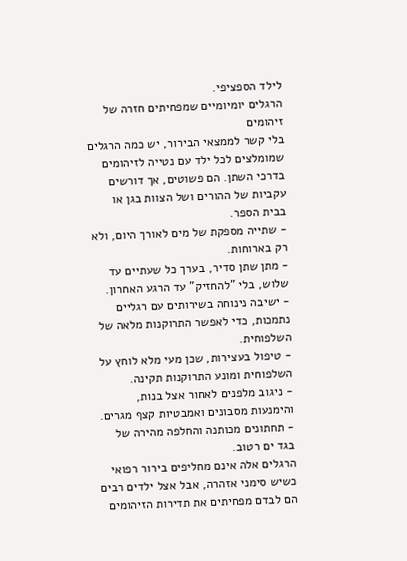לילד הספציפי.
הרגלים יומיומיים שמפחיתים חזרה של זיהומים
בלי קשר לממצאי הבירור, יש כמה הרגלים שמומלצים לכל ילד עם נטייה לזיהומים בדרכי השתן. הם פשוטים, אך דורשים עקביות של ההורים ושל הצוות בגן או בבית הספר.
- שתייה מספקת של מים לאורך היום, ולא רק בארוחות.
- מתן שתן סדיר, בערך כל שעתיים עד שלוש, בלי "להחזיק" עד הרגע האחרון.
- ישיבה נינוחה בשירותים עם רגליים נתמכות, כדי לאפשר התרוקנות מלאה של השלפוחית.
- טיפול בעצירות, שכן מעי מלא לוחץ על השלפוחית ומונע התרוקנות תקינה.
- ניגוב מלפנים לאחור אצל בנות, והימנעות מסבונים ואמבטיות קצף מגרים.
- תחתונים מכותנה והחלפה מהירה של בגד ים רטוב.
הרגלים אלה אינם מחליפים בירור רפואי כשיש סימני אזהרה, אבל אצל ילדים רבים הם לבדם מפחיתים את תדירות הזיהומים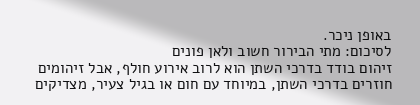באופן ניכר.
לסיכום: מתי הבירור חשוב ולאן פונים
זיהום בודד בדרכי השתן הוא לרוב אירוע חולף, אבל זיהומים חוזרים בדרכי השתן, במיוחד עם חום או בגיל צעיר, מצדיקים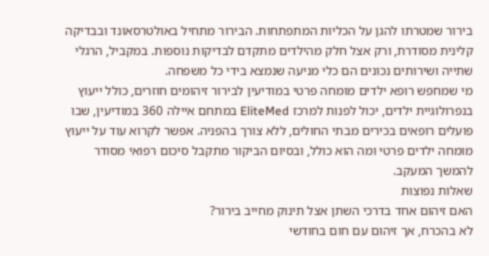בירור שמטרתו להגן על הכליות המתפתחות. הבירור מתחיל באולטרסאונד ובבדיקה קלינית מסודרת, ורק אצל חלק מהילדים מתקדם לבדיקות נוספות. במקביל, הרגלי שתייה ושירותים נכונים הם כלי מניעה שנמצא בידי כל משפחה.
מי שמחפש רופא ילדים מומחה פרטי במודיעין לבירור זיהומים חוזרים, כולל ייעוץ בנפרולוגיית ילדים, יכול לפנות למרכז EliteMed במתחם איילה 360 במודיעין, שבו פועלים רופאים בכירים מבתי החולים, ללא צורך בהפניה. אפשר לקרוא עוד על ייעוץ מומחה ילדים פרטי ומה הוא כולל, ובסיום הביקור מתקבל סיכום רפואי מסודר להמשך המעקב.
שאלות נפוצות
האם זיהום אחד בדרכי השתן אצל תינוק מחייב בירור?
לא בהכרח, אך זיהום עם חום בחודשי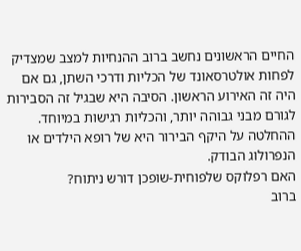החיים הראשונים נחשב ברוב ההנחיות למצב שמצדיק לפחות אולטרסאונד של הכליות ודרכי השתן, גם אם היה זה האירוע הראשון. הסיבה היא שבגיל זה הסבירות לגורם מבני גבוהה יותר, והכליות רגישות במיוחד. ההחלטה על היקף הבירור היא של רופא הילדים או הנפרולוג הבודק.
האם רפלוקס שלפוחית-שופכן דורש ניתוח?
ברוב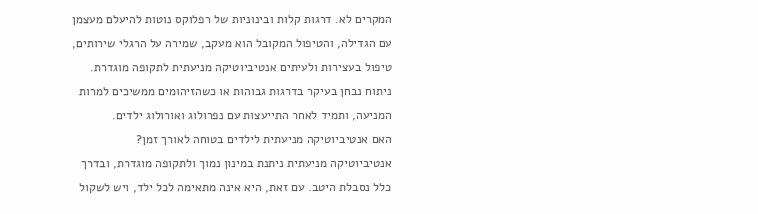המקרים לא. דרגות קלות ובינוניות של רפלוקס נוטות להיעלם מעצמן עם הגדילה, והטיפול המקובל הוא מעקב, שמירה על הרגלי שירותים, טיפול בעצירות ולעיתים אנטיביוטיקה מניעתית לתקופה מוגדרת. ניתוח נבחן בעיקר בדרגות גבוהות או כשהזיהומים ממשיכים למרות המניעה, ותמיד לאחר התייעצות עם נפרולוג ואורולוג ילדים.
האם אנטיביוטיקה מניעתית לילדים בטוחה לאורך זמן?
אנטיביוטיקה מניעתית ניתנת במינון נמוך ולתקופה מוגדרת, ובדרך כלל נסבלת היטב. עם זאת, היא אינה מתאימה לכל ילד, ויש לשקול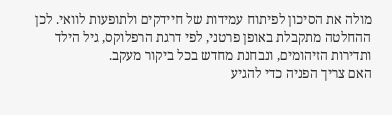מולה את הסיכון לפיתוח עמידות של חיידקים ולתופעות לוואי. לכן ההחלטה מתקבלת באופן פרטני, לפי דרגת הרפלוקס, גיל הילד ותדירות הזיהומים, ונבחנת מחדש בכל ביקור מעקב.
האם צריך הפניה כדי להגיע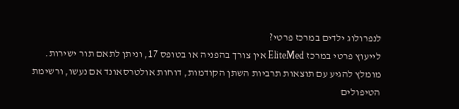לנפרולוג ילדים במרכז פרטי?
לייעוץ פרטי במרכז EliteMed אין צורך בהפניה או בטופס 17, וניתן לתאם תור ישירות. מומלץ להגיע עם תוצאות תרביות השתן הקודמות, דוחות אולטרסאונד אם נעשו, ורשימת הטיפולים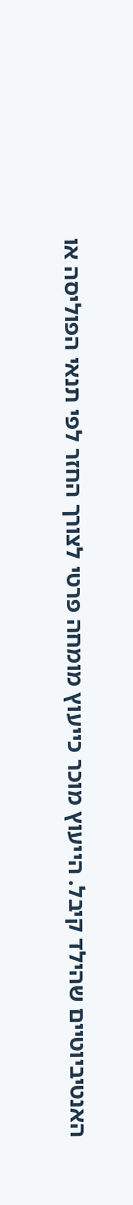האנטיביוטיים שהילד קיבל. הייעוץ מוכר כייעוץ מומחה פרטי לצורך החזר לפי תנאי הפוליסה או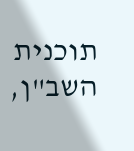תוכנית השב"ן,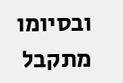ובסיומו מתקבל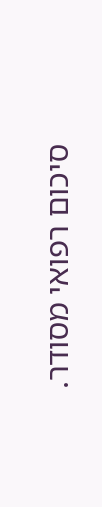סיכום רפואי מסודר.